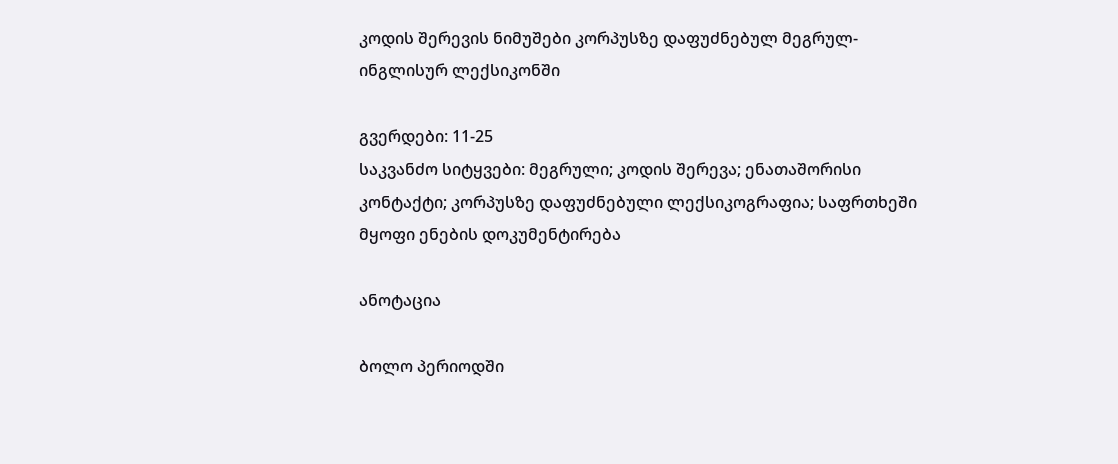კოდის შერევის ნიმუშები კორპუსზე დაფუძნებულ მეგრულ-ინგლისურ ლექსიკონში

გვერდები: 11-25
საკვანძო სიტყვები: მეგრული; კოდის შერევა; ენათაშორისი კონტაქტი; კორპუსზე დაფუძნებული ლექსიკოგრაფია; საფრთხეში მყოფი ენების დოკუმენტირება

ანოტაცია

ბოლო პერიოდში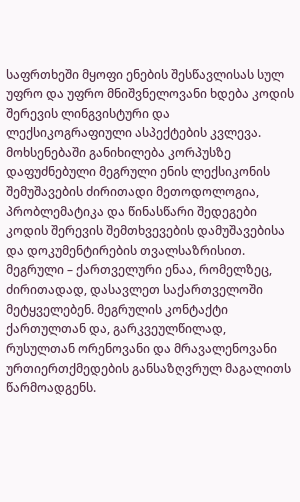საფრთხეში მყოფი ენების შესწავლისას სულ უფრო და უფრო მნიშვნელოვანი ხდება კოდის შერევის ლინგვისტური და ლექსიკოგრაფიული ასპექტების კვლევა. მოხსენებაში განიხილება კორპუსზე დაფუძნებული მეგრული ენის ლექსიკონის შემუშავების ძირითადი მეთოდოლოგია, პრობლემატიკა და წინასწარი შედეგები კოდის შერევის შემთხვევების დამუშავებისა და დოკუმენტირების თვალსაზრისით. მეგრული – ქართველური ენაა, რომელზეც, ძირითადად, დასავლეთ საქართველოში მეტყველებენ. მეგრულის კონტაქტი ქართულთან და, გარკვეულწილად, რუსულთან ორენოვანი და მრავალენოვანი ურთიერთქმედების განსაზღვრულ მაგალითს წარმოადგენს.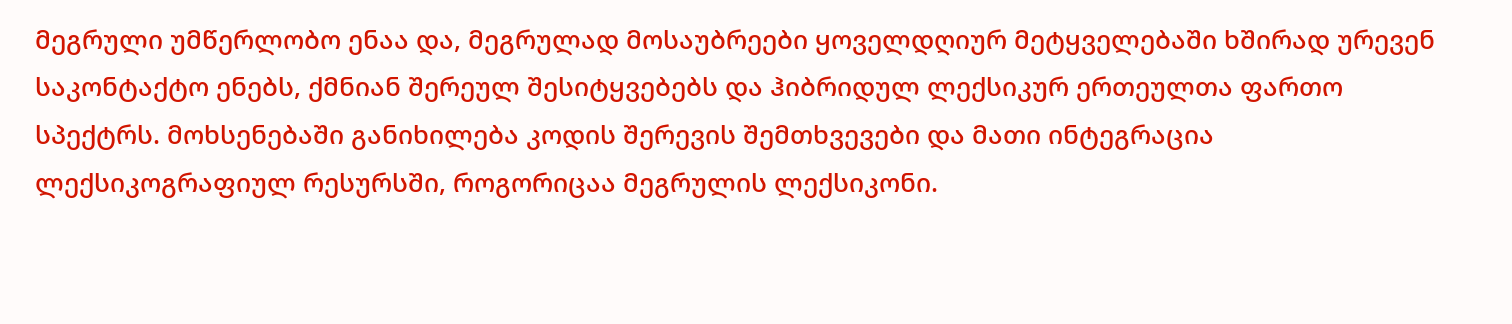მეგრული უმწერლობო ენაა და, მეგრულად მოსაუბრეები ყოველდღიურ მეტყველებაში ხშირად ურევენ საკონტაქტო ენებს, ქმნიან შერეულ შესიტყვებებს და ჰიბრიდულ ლექსიკურ ერთეულთა ფართო სპექტრს. მოხსენებაში განიხილება კოდის შერევის შემთხვევები და მათი ინტეგრაცია ლექსიკოგრაფიულ რესურსში, როგორიცაა მეგრულის ლექსიკონი.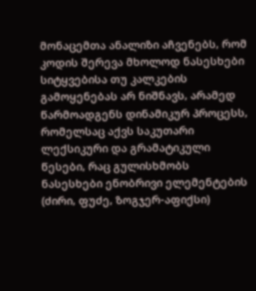მონაცემთა ანალიზი აჩვენებს, რომ კოდის შერევა მხოლოდ ნასესხები სიტყვებისა თუ კალკების გამოყენებას არ ნიშნავს, არამედ წარმოადგენს დინამიკურ პროცესს, რომელსაც აქვს საკუთარი ლექსიკური და გრამატიკული წესები, რაც გულისხმობს ნასესხები ენობრივი ელემენტების (ძირი, ფუძე, ზოგჯერ-აფიქსი)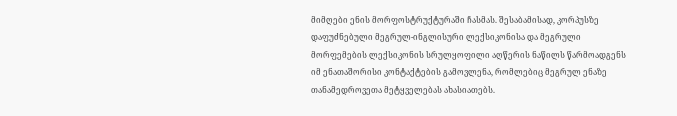მიმღები ენის მორფოსტრუქტურაში ჩასმას. შესაბამისად, კორპუსზე დაფუძნებული მეგრულ-ინგლისური ლექსიკონისა და მეგრული მორფემების ლექსიკონის სრულყოფილი აღწერის ნაწილს წარმოადგენს იმ ენათაშორისი კონტაქტების გამოვლენა, რომლებიც მეგრულ ენაზე თანამედროვეთა მეტყველებას ახასიათებს.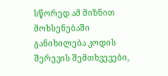სწორედ ამ მიზნით მოხსენებაში განიხილება კოდის შერევის შემთხვევები,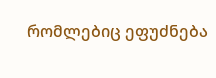რომლებიც ეფუძნება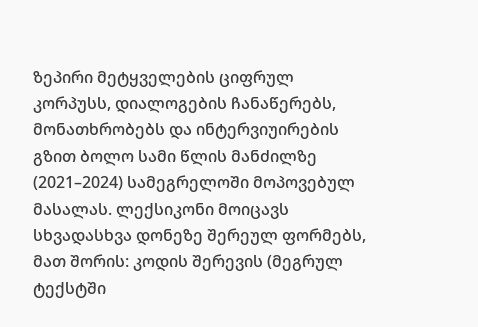ზეპირი მეტყველების ციფრულ კორპუსს, დიალოგების ჩანაწერებს, მონათხრობებს და ინტერვიუირების გზით ბოლო სამი წლის მანძილზე (2021–2024) სამეგრელოში მოპოვებულ მასალას. ლექსიკონი მოიცავს სხვადასხვა დონეზე შერეულ ფორმებს, მათ შორის: კოდის შერევის (მეგრულ ტექსტში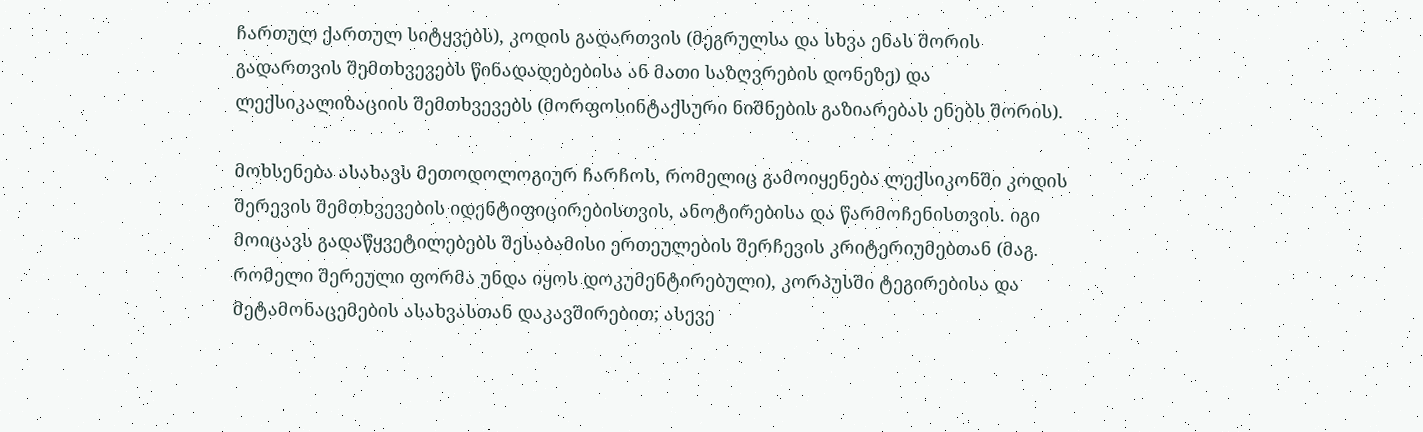ჩართულ ქართულ სიტყვებს), კოდის გადართვის (მეგრულსა და სხვა ენას შორის გადართვის შემთხვევებს წინადადებებისა ან მათი საზღვრების დონეზე) და ლექსიკალიზაციის შემთხვევებს (მორფოსინტაქსური ნიშნების გაზიარებას ენებს შორის).

მოხსენება ასახავს მეთოდოლოგიურ ჩარჩოს, რომელიც გამოიყენება ლექსიკონში კოდის შერევის შემთხვევების იდენტიფიცირებისთვის, ანოტირებისა და წარმოჩენისთვის. იგი მოიცავს გადაწყვეტილებებს შესაბამისი ერთეულების შერჩევის კრიტერიუმებთან (მაგ. რომელი შერეული ფორმა უნდა იყოს დოკუმენტირებული), კორპუსში ტეგირებისა და მეტამონაცემების ასახვასთან დაკავშირებით; ასევე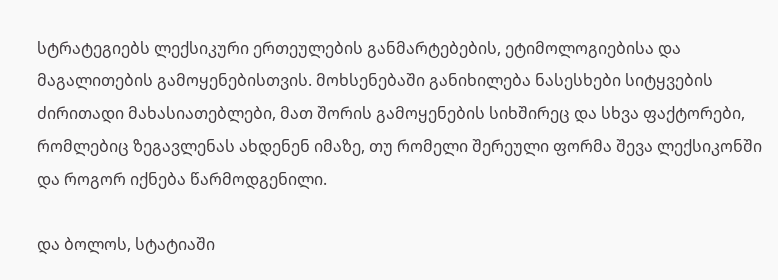სტრატეგიებს ლექსიკური ერთეულების განმარტებების, ეტიმოლოგიებისა და მაგალითების გამოყენებისთვის. მოხსენებაში განიხილება ნასესხები სიტყვების ძირითადი მახასიათებლები, მათ შორის გამოყენების სიხშირეც და სხვა ფაქტორები, რომლებიც ზეგავლენას ახდენენ იმაზე, თუ რომელი შერეული ფორმა შევა ლექსიკონში და როგორ იქნება წარმოდგენილი.

და ბოლოს, სტატიაში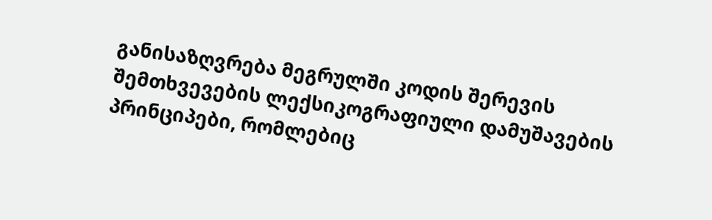განისაზღვრება მეგრულში კოდის შერევის შემთხვევების ლექსიკოგრაფიული დამუშავების პრინციპები, რომლებიც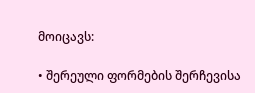მოიცავს:

• შერეული ფორმების შერჩევისა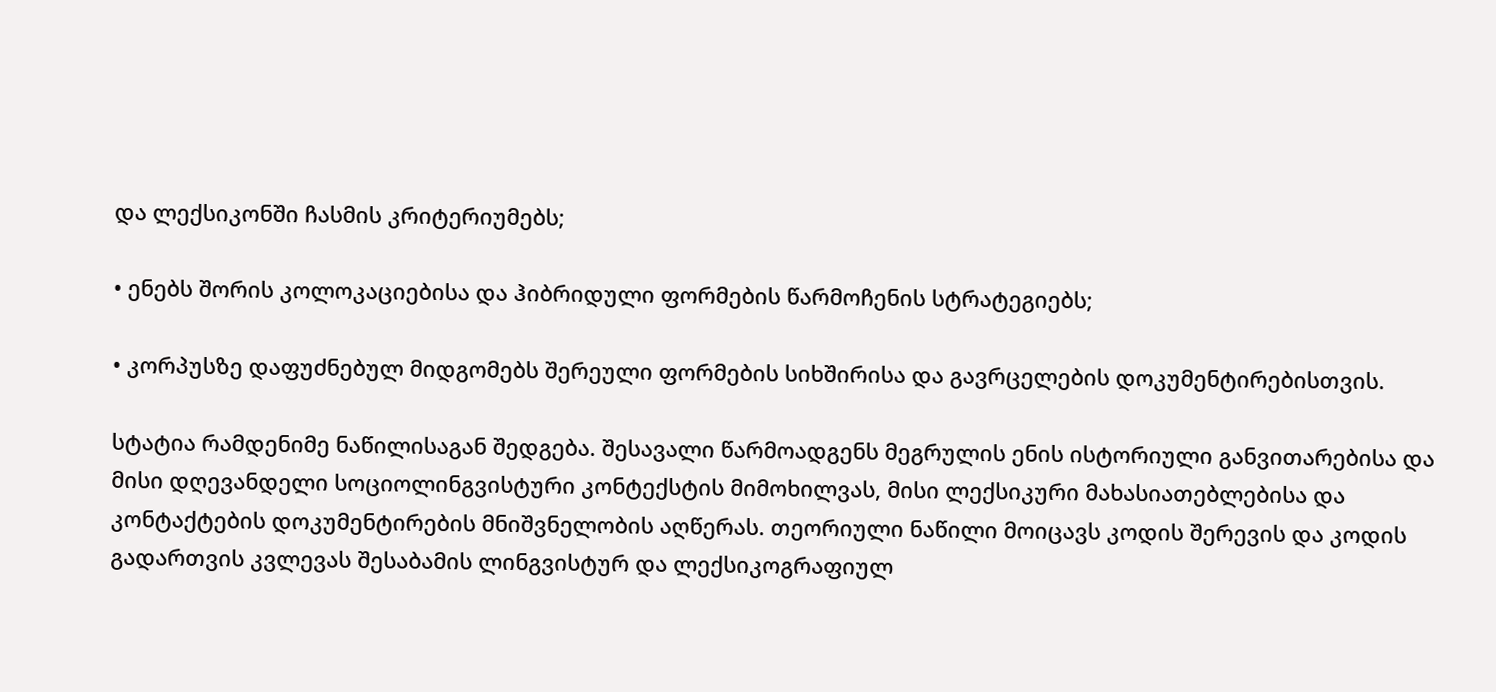და ლექსიკონში ჩასმის კრიტერიუმებს;

• ენებს შორის კოლოკაციებისა და ჰიბრიდული ფორმების წარმოჩენის სტრატეგიებს;

• კორპუსზე დაფუძნებულ მიდგომებს შერეული ფორმების სიხშირისა და გავრცელების დოკუმენტირებისთვის.

სტატია რამდენიმე ნაწილისაგან შედგება. შესავალი წარმოადგენს მეგრულის ენის ისტორიული განვითარებისა და მისი დღევანდელი სოციოლინგვისტური კონტექსტის მიმოხილვას, მისი ლექსიკური მახასიათებლებისა და კონტაქტების დოკუმენტირების მნიშვნელობის აღწერას. თეორიული ნაწილი მოიცავს კოდის შერევის და კოდის გადართვის კვლევას შესაბამის ლინგვისტურ და ლექსიკოგრაფიულ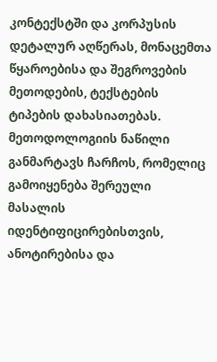კონტექსტში და კორპუსის დეტალურ აღწერას, მონაცემთა წყაროებისა და შეგროვების მეთოდების, ტექსტების ტიპების დახასიათებას. მეთოდოლოგიის ნაწილი განმარტავს ჩარჩოს, რომელიც გამოიყენება შერეული მასალის იდენტიფიცირებისთვის, ანოტირებისა და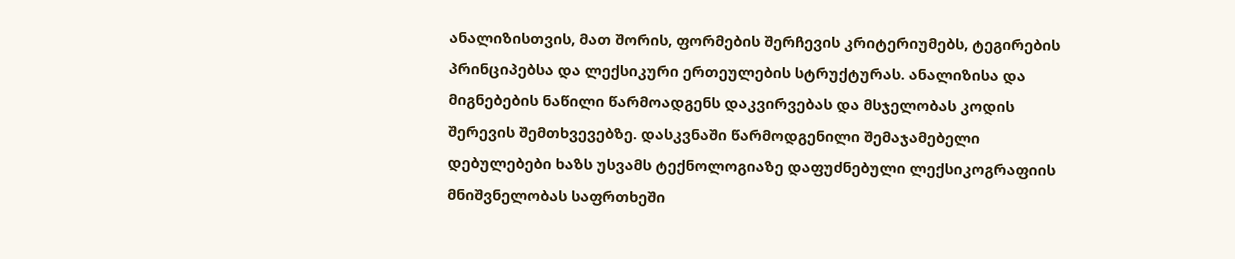ანალიზისთვის, მათ შორის, ფორმების შერჩევის კრიტერიუმებს, ტეგირების პრინციპებსა და ლექსიკური ერთეულების სტრუქტურას. ანალიზისა და მიგნებების ნაწილი წარმოადგენს დაკვირვებას და მსჯელობას კოდის შერევის შემთხვევებზე. დასკვნაში წარმოდგენილი შემაჯამებელი დებულებები ხაზს უსვამს ტექნოლოგიაზე დაფუძნებული ლექსიკოგრაფიის მნიშვნელობას საფრთხეში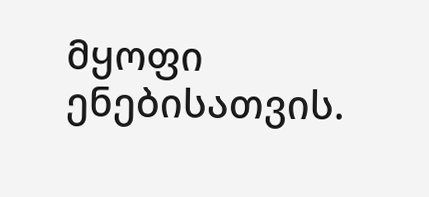მყოფი ენებისათვის.